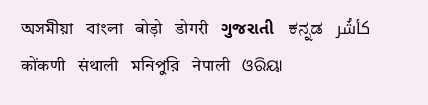অসমীয়া   বাংলা   बोड़ो   डोगरी   ગુજરાતી   ಕನ್ನಡ   كأشُر   कोंकणी   संथाली   মনিপুরি   नेपाली   ଓରିୟା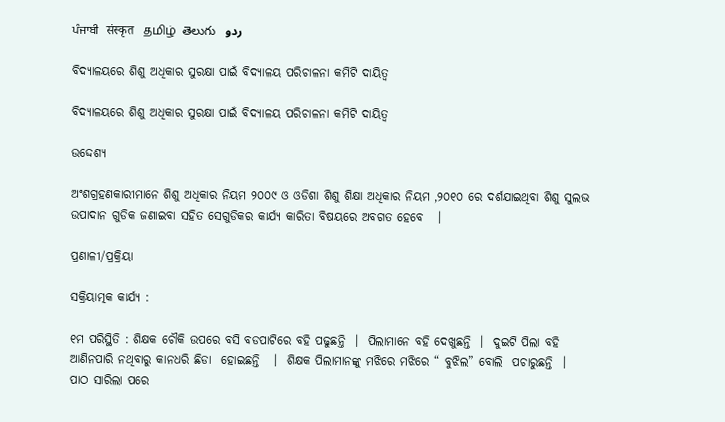ਪੰਜਾਬੀ   संस्कृत   தமிழ்  తెలుగు   ردو

ବିଦ୍ୟାଳୟରେ ଶିଶୁ ଅଧିକାର ସୁରକ୍ଷା ପାଇଁ ବିଦ୍ୟାଳୟ ପରିଚାଳନା କମିଟି ଦାୟିତ୍ଵ

ବିଦ୍ୟାଳୟରେ ଶିଶୁ ଅଧିକାର ସୁରକ୍ଷା ପାଇଁ ବିଦ୍ୟାଳୟ ପରିଚାଳନା କମିଟି ଦାୟିତ୍ଵ

ଉଦ୍ଦେଶ୍ୟ

ଅଂଶଗ୍ରହଣକାରୀମାନେ ଶିଶୁ ଅଧିକାର ନିୟମ ୨୦୦୯ ଓ ଓଡିଶା ଶିଶୁ ଶିକ୍ଷା ଅଧିକାର ନିୟମ ,୨୦୧୦ ରେ ଦର୍ଶଯାଇଥିବା ଶିଶୁ ସୁଲଭ ଉପାଦାନ ଗୁଡିକ ଜଣାଇବା ସହିତ ସେଗୁଡିକର କାର୍ଯ୍ୟ କାରିତା ବିଷୟରେ ଅବଗତ ହେବେ   ।

ପ୍ରଣାଳୀ/ପ୍ରକ୍ରିୟା

ସକ୍ରିୟାତ୍ମକ କାର୍ଯ୍ୟ :

୧ମ ପରିସ୍ଥିତି : ଶିକ୍ଷକ ଚୌକି ଉପରେ ବସି ବଡପାଟିରେ ବହି ପଢୁଛନ୍ତି  ।  ପିଲାମାନେ ବହି ଦେଖୁଛନ୍ତି  ।  ଦୁଇଟି ପିଲା ବହି ଆଣିନପାରି ନଥିବାରୁ କାନଧରି ଛିଡା  ହୋଇଛନ୍ତି   ।  ଶିକ୍ଷକ ପିଲାମାନଙ୍କୁ ମଝିରେ ମଝିରେ “ ବୁଝିଲ” ବୋଲି  ପଚାରୁଛନ୍ତି  । ପାଠ ସାରିଲା ପରେ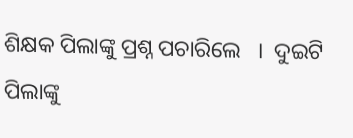ଶିକ୍ଷକ ପିଲାଙ୍କୁ ପ୍ରଶ୍ନ ପଚାରିଲେ   ।  ଦୁଇଟି ପିଲାଙ୍କୁ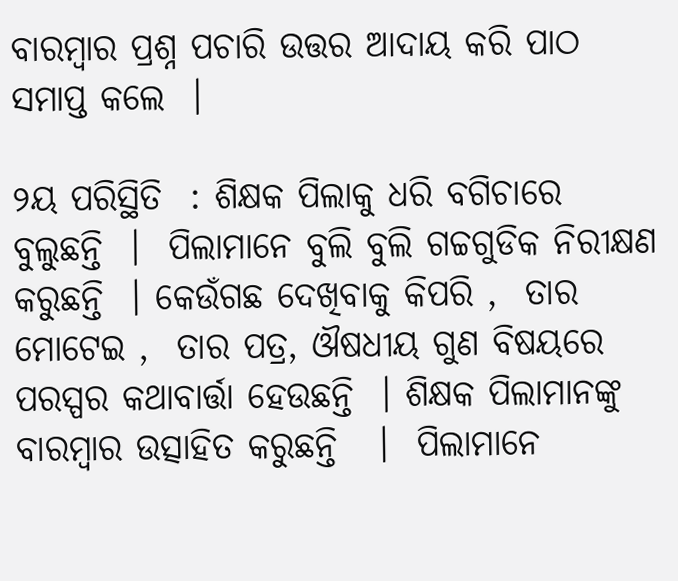ବାରମ୍ବାର ପ୍ରଶ୍ନ ପଚାରି ଉତ୍ତର ଆଦାୟ କରି ପାଠ ସମାପ୍ତ କଲେ  ।

୨ୟ ପରିସ୍ଥିତି  : ଶିକ୍ଷକ ପିଲାକୁ ଧରି ବଗିଚାରେ ବୁଲୁଛନ୍ତି  ।  ପିଲାମାନେ ବୁଲି ବୁଲି ଗଚ୍ଚଗୁଡିକ ନିରୀକ୍ଷଣ କରୁଛନ୍ତି  । କେଉଁଗଛ ଦେଖିବାକୁ କିପରି ,  ତାର ମୋଟେଇ ,  ତାର ପତ୍ର, ଔଷଧୀୟ ଗୁଣ ବିଷୟରେ ପରସ୍ପର କଥାବାର୍ତ୍ତା ହେଉଛନ୍ତି  । ଶିକ୍ଷକ ପିଲାମାନଙ୍କୁ ବାରମ୍ବାର ଉତ୍ସାହିତ କରୁଛନ୍ତି   ।  ପିଲାମାନେ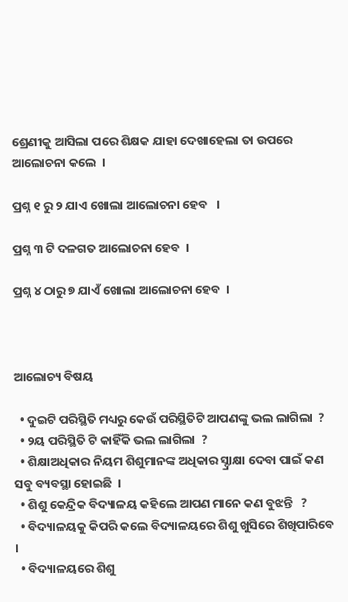ଶ୍ରେଣୀକୁ ଆସିଲା ପରେ ଶିକ୍ଷକ ଯାହା ଦେଖାହେଲା ତା ଉପରେ ଆଲୋଚନା କଲେ  ।

ପ୍ରଶ୍ନ ୧ ରୁ ୨ ଯାଏ ଖୋଲା ଆଲୋଚନା ହେବ   ।

ପ୍ରଶ୍ନ ୩ ଟି ଦଳଗତ ଆଲୋଚନା ହେବ  ।

ପ୍ରଶ୍ନ ୪ ଠାରୁ ୭ ଯାଏଁ ଖୋଲା ଆଲୋଚନା ହେବ  ।



ଆଲୋଚ୍ୟ ବିଷୟ

  • ଦୁଇଟି ପରିସ୍ଥିତି ମଧ୍ୟରୁ କେଉଁ ପରିସ୍ଥିତିଟି ଆପଣଙ୍କୁ ଭଲ ଲାଗିଲା  ?
  • ୨ୟ ପରିସ୍ଥିତି ଟି କାହିଁକି ଭଲ ଲାଗିଲା  ?
  • ଶିକ୍ଷାଅଧିକାର ନିୟମ ଶିଶୁମାନଙ୍କ ଅଧିକାର ସ୍ଦ୍ରାକ୍ଷା ଦେବା ପାଇଁ କଣ ସବୁ ବ୍ୟବସ୍ଥା ହୋଇଛି  ।
  • ଶିଶୁ କେନ୍ଦ୍ରିକ ବିଦ୍ୟାଳୟ କହିଲେ ଆପଣ ମାନେ କଣ ବୁଝନ୍ତି   ?
  • ବିଦ୍ୟାଳୟକୁ କିପରି କଲେ ବିଦ୍ୟାଳୟରେ ଶିଶୁ ଖୁସିରେ ଶିଖିପାରିବେ   ।
  • ବିଦ୍ୟାଳୟରେ ଶିଶୁ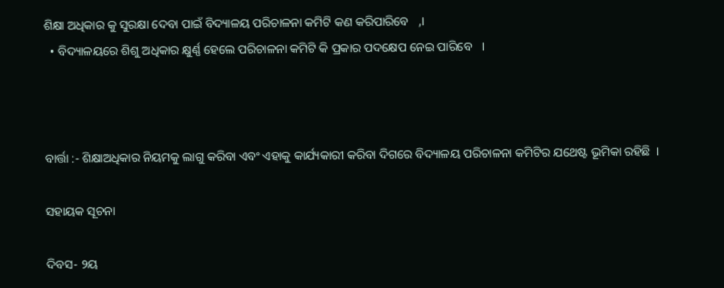ଶିକ୍ଷା ଅଧିକାର କୁ ସୁରକ୍ଷା ଦେବା ପାଇଁ ବିଦ୍ୟାଳୟ ପରିଚାଳନା କମିଟି କଣ କରିପାରିବେ   ,।
  • ବିଦ୍ୟାଳୟରେ ଶିଶୁ ଅଧିକାର କ୍ଷୁର୍ଣ୍ଣ ହେଲେ ପରିଚାଳନା କମିଟି କି ପ୍ରକାର ପଦକ୍ଷେପ ନେଇ ପାରିବେ   ।



ବାର୍ତ୍ତା :- ଶିକ୍ଷାଅଧିକାର ନିୟମକୁ ଲାଗୁ କରିବା ଏବଂ ଏହାକୁ କାର୍ଯ୍ୟକାରୀ କରିବା ଦିଗରେ ବିଦ୍ୟାଳୟ ପରିଚାଳନା କମିଟିର ଯଥେଷ୍ଟ ଭୂମିକା ରହିଛି  ।

ସହାୟକ ସୂଚନା

ଦିବସ- ୨ୟ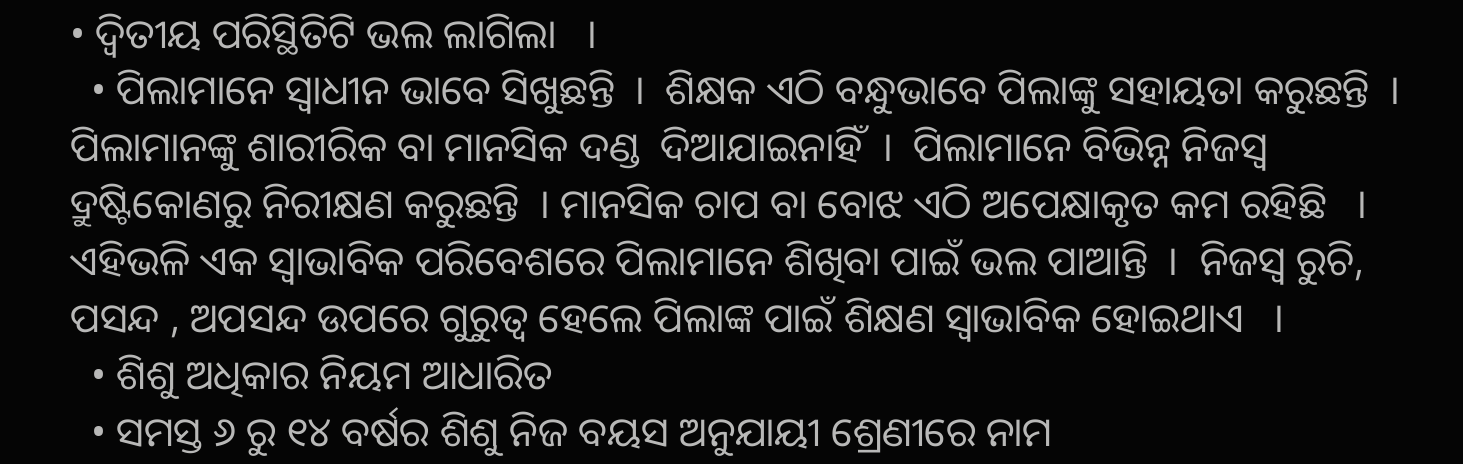• ଦ୍ଵିତୀୟ ପରିସ୍ଥିତିଟି ଭଲ ଲାଗିଲା   ।
  • ପିଲାମାନେ ସ୍ଵାଧୀନ ଭାବେ ସିଖୁଛନ୍ତି  ।  ଶିକ୍ଷକ ଏଠି ବନ୍ଧୁଭାବେ ପିଲାଙ୍କୁ ସହାୟତା କରୁଛନ୍ତି  ।  ପିଲାମାନଙ୍କୁ ଶାରୀରିକ ବା ମାନସିକ ଦଣ୍ଡ  ଦିଆଯାଇନାହିଁ  ।  ପିଲାମାନେ ବିଭିନ୍ନ ନିଜସ୍ୱ ଦ୍ରୁଷ୍ଟିକୋଣରୁ ନିରୀକ୍ଷଣ କରୁଛନ୍ତି  । ମାନସିକ ଚାପ ବା ବୋଝ ଏଠି ଅପେକ୍ଷାକୃତ କମ ରହିଛି   ।  ଏହିଭଳି ଏକ ସ୍ଵାଭାବିକ ପରିବେଶରେ ପିଲାମାନେ ଶିଖିବା ପାଇଁ ଭଲ ପାଆନ୍ତି  ।  ନିଜସ୍ୱ ରୁଚି, ପସନ୍ଦ , ଅପସନ୍ଦ ଉପରେ ଗୁରୁତ୍ଵ ହେଲେ ପିଲାଙ୍କ ପାଇଁ ଶିକ୍ଷଣ ସ୍ଵାଭାବିକ ହୋଇଥାଏ   ।
  • ଶିଶୁ ଅଧିକାର ନିୟମ ଆଧାରିତ
  • ସମସ୍ତ ୬ ରୁ ୧୪ ବର୍ଷର ଶିଶୁ ନିଜ ବୟସ ଅନୁଯାୟୀ ଶ୍ରେଣୀରେ ନାମ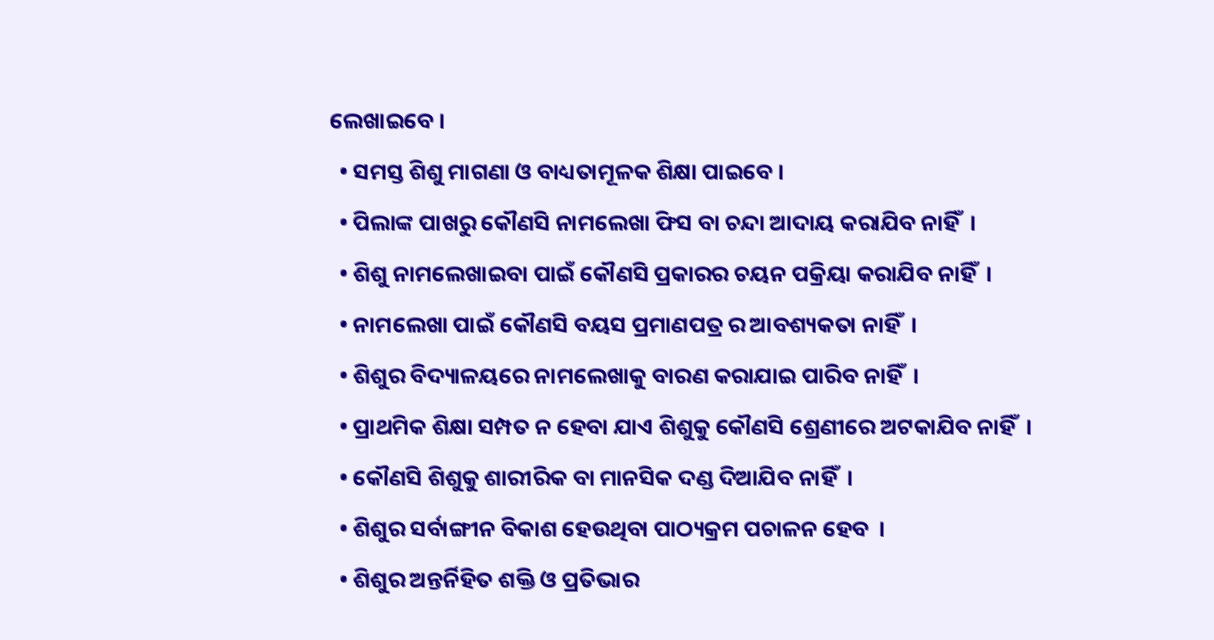ଲେଖାଇବେ ।
  • ସମସ୍ତ ଶିଶୁ ମାଗଣା ଓ ବାଧ୍ୟତାମୂଳକ ଶିକ୍ଷା ପାଇବେ ।
  • ପିଲାଙ୍କ ପାଖରୁ କୌଣସି ନାମଲେଖା ଫିସ ବା ଚନ୍ଦା ଆଦାୟ କରାଯିବ ନାହିଁ  ।
  • ଶିଶୁ ନାମଲେଖାଇବା ପାଇଁ କୌଣସି ପ୍ରକାରର ଚୟନ ପକ୍ରିୟା କରାଯିବ ନାହିଁ  ।
  • ନାମଲେଖା ପାଇଁ କୌଣସି ବୟସ ପ୍ରମାଣପତ୍ର ର ଆବଶ୍ୟକତା ନାହିଁ  ।
  • ଶିଶୁର ବିଦ୍ୟାଳୟରେ ନାମଲେଖାକୁ ବାରଣ କରାଯାଇ ପାରିବ ନାହିଁ  ।
  • ପ୍ରାଥମିକ ଶିକ୍ଷା ସମ୍ପତ ନ ହେବା ଯାଏ ଶିଶୁକୁ କୌଣସି ଶ୍ରେଣୀରେ ଅଟକାଯିବ ନାହିଁ  ।
  • କୌଣସି ଶିଶୁକୁ ଶାରୀରିକ ବା ମାନସିକ ଦଣ୍ଡ ଦିଆଯିବ ନାହିଁ  ।
  • ଶିଶୁର ସର୍ବାଙ୍ଗୀନ ବିକାଶ ହେଉଥିବା ପାଠ୍ୟକ୍ରମ ପଚାଳନ ହେବ  ।
  • ଶିଶୁର ଅନ୍ତର୍ନିହିତ ଶକ୍ତି ଓ ପ୍ରତିଭାର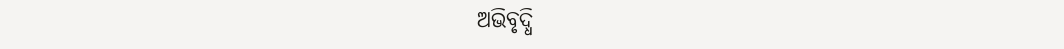ଅଭିବୃଦ୍ଧି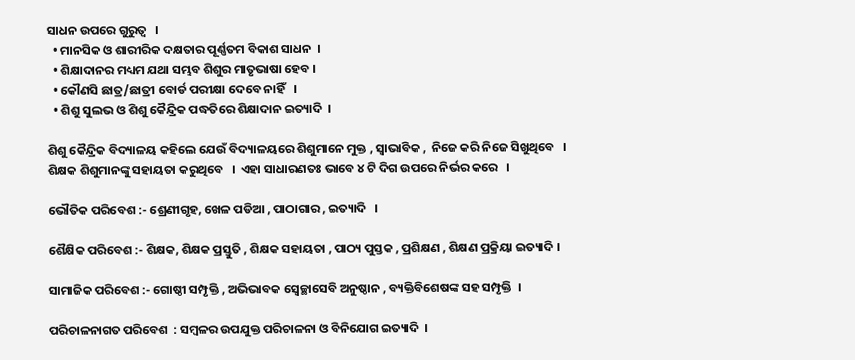ସାଧନ ଉପରେ ଗୁରୁତ୍ଵ   ।
  • ମାନସିକ ଓ ଶାରୀରିକ ଦକ୍ଷତାର ପୂର୍ଣ୍ଣତମ ବିକାଶ ସାଧନ  ।
  • ଶିକ୍ଷାଦାନର ମଧ୍ୟମ ଯଥା ସମ୍ଭବ ଶିଶୁର ମାତୃଭାଷା ହେବ ।
  • କୌଣସି ଛାତ୍ର/ଛାତ୍ରୀ ବୋର୍ଡ ପରୀକ୍ଷା ଦେବେ ନାହିଁ   ।
  • ଶିଶୁ ସୁଲଭ ଓ ଶିଶୁ କୈନ୍ଦ୍ରିକ ପଦ୍ଧତିରେ ଶିକ୍ଷାଦାନ ଇତ୍ୟାଦି  ।

ଶିଶୁ କୈନ୍ଦ୍ରିକ ବିଦ୍ୟାଳୟ କହିଲେ ଯେଉଁ ବିଦ୍ୟାଳୟରେ ଶିଶୁମାନେ ମୁକ୍ତ , ସ୍ଵାଭାବିକ ,  ନିଜେ କରି ନିଜେ ସିଖୁଥିବେ   । ଶିକ୍ଷକ ଶିଶୁମାନଙ୍କୁ ସହାୟତା କରୁଥିବେ   ।  ଏହା ସାଧାରଣତଃ ଭାବେ ୪ ଟି ଦିଗ ଉପରେ ନିର୍ଭର କରେ   ।

ଭୌତିକ ପରିବେଶ :- ଶ୍ରେଣୀଗୃହ, ଖେଳ ପଡିଆ , ପାଠାଗାର , ଇତ୍ୟାଦି   ।

ଶୈକ୍ଷିକ ପରିବେଶ :- ଶିକ୍ଷକ, ଶିକ୍ଷକ ପ୍ରସ୍ତୁତି , ଶିକ୍ଷକ ସହାୟତା , ପାଠ୍ୟ ପୁସ୍ତକ , ପ୍ରଶିକ୍ଷଣ , ଶିକ୍ଷଣ ପ୍ରକ୍ରିୟା ଇତ୍ୟାଦି ।

ସାମାଜିକ ପରିବେଶ :- ଗୋଷ୍ଠୀ ସମ୍ପୃକ୍ତି , ଅଭିଭାବକ ସ୍ଵେଚ୍ଛାସେବି ଅନୁଷ୍ଠାନ , ବ୍ୟକ୍ତିବିଶେଷଙ୍କ ସହ ସମ୍ପୃକ୍ତି  ।

ପରିଚାଳନାଗତ ପରିବେଶ  : ସମ୍ବଳର ଉପଯୁକ୍ତ ପରିଚାଳନା ଓ ବିନିଯୋଗ ଇତ୍ୟାଦି  ।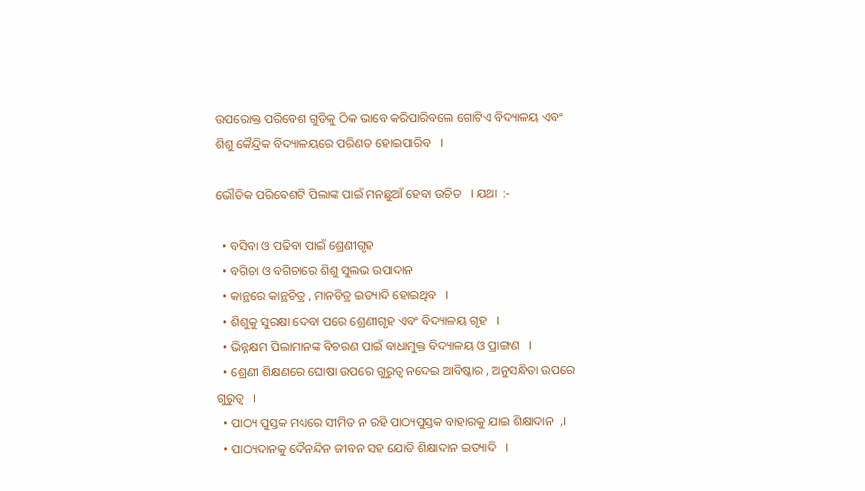ଉପରୋକ୍ତ ପରିବେଶ ଗୁଡିକୁ ଠିକ ଭାବେ କରିପାରିବଲେ ଗୋଟିଏ ବିଦ୍ୟାଳୟ ଏବଂ ଶିଶୁ କୈନ୍ଦ୍ରିକ ବିଦ୍ୟାଳୟରେ ପରିଣତ ହୋଇପାରିବ   ।

ଭୌତିକ ପରିବେଶଟି ପିଲାଙ୍କ ପାଇଁ ମନଛୁଆଁ ହେବା ଉଚିତ   । ଯଥା  :-

  • ବସିବା ଓ ପଢିବା ପାଇଁ ଶ୍ରେଣୀଗୃହ
  • ବଗିଚା ଓ ବଗିଚାରେ ଶିଶୁ ସୁଲଭ ଉପାଦାନ
  • କାନ୍ଥରେ କାନ୍ଥଚିତ୍ର , ମାନଚିତ୍ର ଇତ୍ୟାଦି ହୋଇଥିବ   ।
  • ଶିଶୁକୁ ସୁରକ୍ଷା ଦେବା ପରେ ଶ୍ରେଣୀଗୃହ ଏବଂ ବିଦ୍ୟାଳୟ ଗୃହ   ।
  • ଭିନ୍ନକ୍ଷମ ପିଲାମାନଙ୍କ ବିଚରଣ ପାଇଁ ବାଧାମୁକ୍ତ ବିଦ୍ୟାଳୟ ଓ ପ୍ରାଙ୍ଗଣ   ।
  • ଶ୍ରେଣୀ ଶିକ୍ଷଣରେ ଘୋଷା ଉପରେ ଗୁରୁତ୍ଵ ନଦେଇ ଆବିଷ୍କାର , ଅନୁସନ୍ଧିତା ଉପରେ ଗୁରୁତ୍ଵ   ।
  • ପାଠ୍ୟ ପୁସ୍ତକ ମଧ୍ୟରେ ସୀମିତ ନ ରହି ପାଠ୍ୟପୁସ୍ତକ ବାହାରକୁ ଯାଇ ଶିକ୍ଷାଦାନ  ,।
  • ପାଠ୍ୟଦାନକୁ ଦୈନନ୍ଦିନ ଜୀବନ ସହ ଯୋଡି ଶିକ୍ଷାଦାନ ଇତ୍ୟାଦି   ।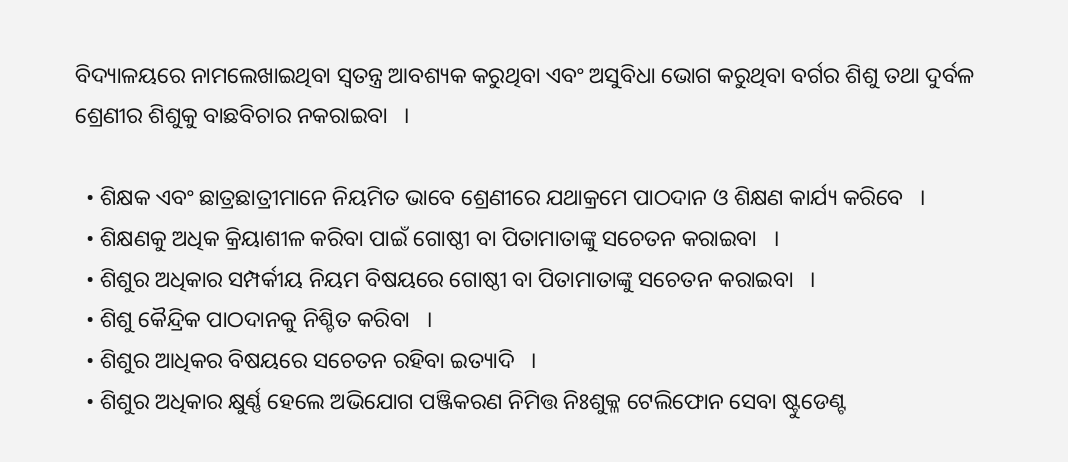ବିଦ୍ୟାଳୟରେ ନାମଲେଖାଇଥିବା ସ୍ଵତନ୍ତ୍ର ଆବଶ୍ୟକ କରୁଥିବା ଏବଂ ଅସୁବିଧା ଭୋଗ କରୁଥିବା ବର୍ଗର ଶିଶୁ ତଥା ଦୁର୍ବଳ ଶ୍ରେଣୀର ଶିଶୁକୁ ବାଛବିଚାର ନକରାଇବା   ।

  • ଶିକ୍ଷକ ଏବଂ ଛାତ୍ରଛାତ୍ରୀମାନେ ନିୟମିତ ଭାବେ ଶ୍ରେଣୀରେ ଯଥାକ୍ରମେ ପାଠଦାନ ଓ ଶିକ୍ଷଣ କାର୍ଯ୍ୟ କରିବେ   ।
  • ଶିକ୍ଷଣକୁ ଅଧିକ କ୍ରିୟାଶୀଳ କରିବା ପାଇଁ ଗୋଷ୍ଠୀ ବା ପିତାମାତାଙ୍କୁ ସଚେତନ କରାଇବା   ।
  • ଶିଶୁର ଅଧିକାର ସମ୍ପର୍କୀୟ ନିୟମ ବିଷୟରେ ଗୋଷ୍ଠୀ ବା ପିତାମାତାଙ୍କୁ ସଚେତନ କରାଇବା   ।
  • ଶିଶୁ କୈନ୍ଦ୍ରିକ ପାଠଦାନକୁ ନିଶ୍ଚିତ କରିବା   ।
  • ଶିଶୁର ଆଧିକର ବିଷୟରେ ସଚେତନ ରହିବା ଇତ୍ୟାଦି   ।
  • ଶିଶୁର ଅଧିକାର କ୍ଷୁର୍ଣ୍ଣ ହେଲେ ଅଭିଯୋଗ ପଞ୍ଜିକରଣ ନିମିତ୍ତ ନିଃଶୁକ୍ଳ ଟେଲିଫୋନ ସେବା ଷ୍ଟୁଡେଣ୍ଟ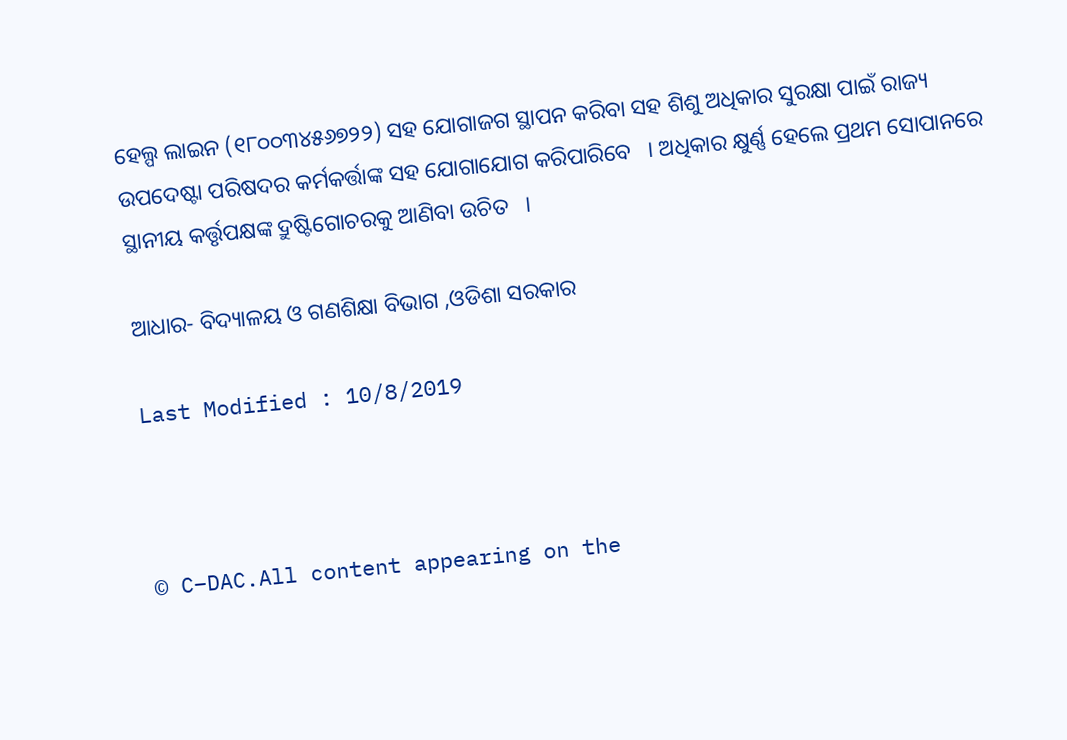ହେଲ୍ପ ଲାଇନ (୧୮୦୦୩୪୫୬୭୨୨) ସହ ଯୋଗାଜଗ ସ୍ଥାପନ କରିବା ସହ ଶିଶୁ ଅଧିକାର ସୁରକ୍ଷା ପାଇଁ ରାଜ୍ୟ ଉପଦେଷ୍ଟା ପରିଷଦର କର୍ମକର୍ତ୍ତାଙ୍କ ସହ ଯୋଗାଯୋଗ କରିପାରିବେ   । ଅଧିକାର କ୍ଷୁର୍ଣ୍ଣ ହେଲେ ପ୍ରଥମ ସୋପାନରେ ସ୍ଥାନୀୟ କର୍ତ୍ତୃପକ୍ଷଙ୍କ ଦ୍ରୁଷ୍ଟିଗୋଚରକୁ ଆଣିବା ଉଚିତ   ।

ଆଧାର- ବିଦ୍ୟାଳୟ ଓ ଗଣଶିକ୍ଷା ବିଭାଗ ,ଓଡିଶା ସରକାର

Last Modified : 10/8/2019



© C–DAC.All content appearing on the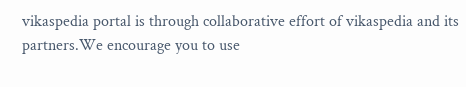vikaspedia portal is through collaborative effort of vikaspedia and its partners.We encourage you to use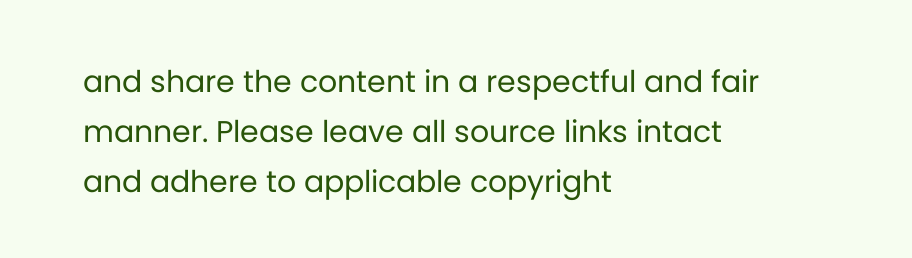and share the content in a respectful and fair manner. Please leave all source links intact and adhere to applicable copyright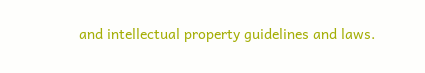and intellectual property guidelines and laws.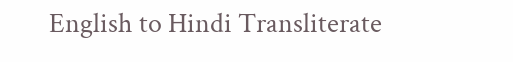English to Hindi Transliterate